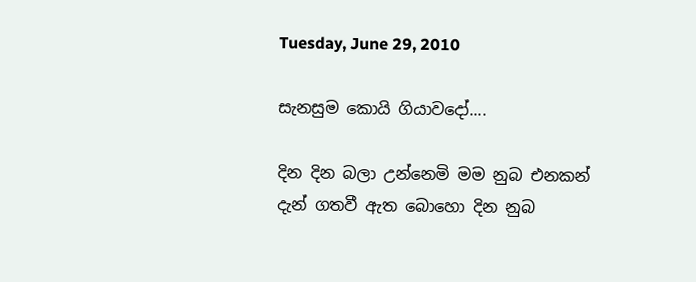Tuesday, June 29, 2010

සැනසුම කොයි ගියාවදෝ....

දින දින බලා උන්නෙමි මම නුබ එනකන්
දැන් ගතවී ඇත බොහො දින නුබ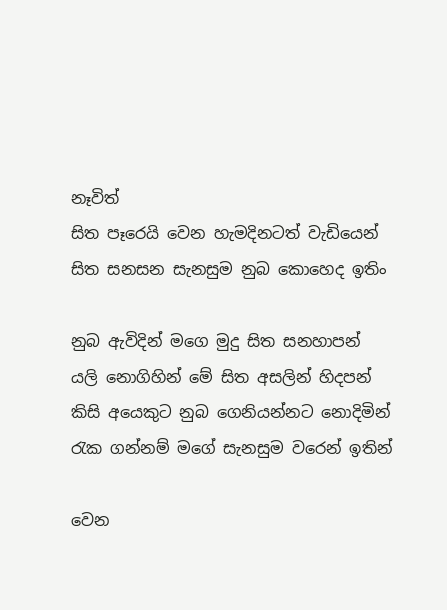නෑවිත්
සිත පෑරෙයි වෙන හැමදිනටත් වැඩියෙන්
සිත සනසන සැනසුම නුබ කොහෙද ඉතිං

නුබ ඇවිදින් මගෙ මුදු සිත සනහාපන්
යලි නොගිහින් මේ සිත අසලින් හිදපන්
කිසි අයෙකුට නුබ ගෙනියන්නට නොදිමින්
රැක ගන්නම් මගේ සැනසුම වරෙන් ඉතින්

වෙන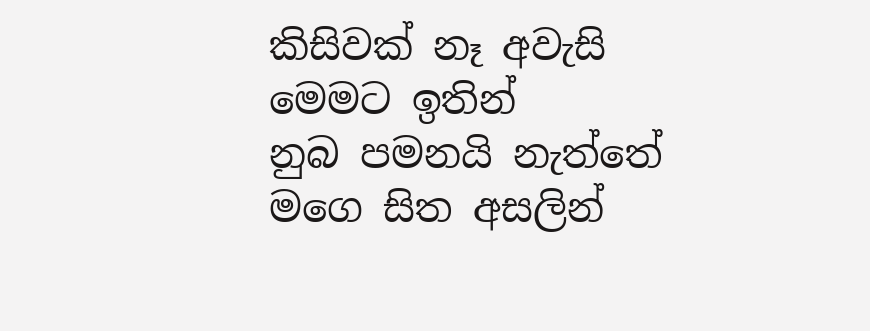කිසිවක් නෑ අවැසි මෙමට ඉතින්
නුබ පමනයි නැත්තේ මගෙ සිත අසලින්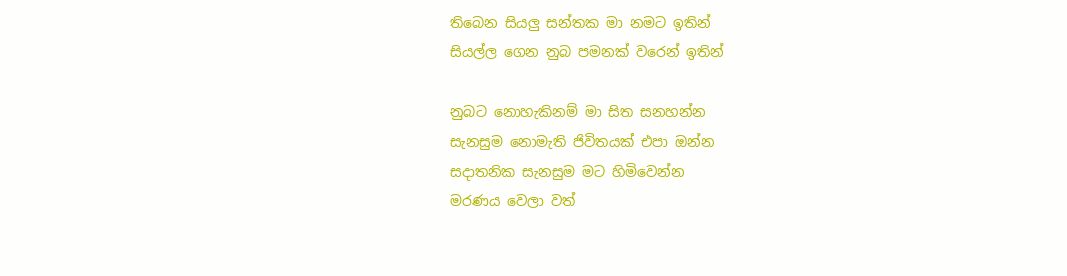තිබෙන සියලු සන්තක මා නමට ඉතින්
සියල්ල ගෙන නුබ පමනක් වරෙන් ඉතින්

නුබට නොහැකිනම් මා සිත සනහන්න
සැනසුම නොමැති ජිවිතයක් එපා ඔන්න
සදාතනික සැනසුම මට හිමිවෙන්න
මරණය වෙලා වත්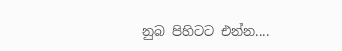නුබ පිහිටට එන්න....